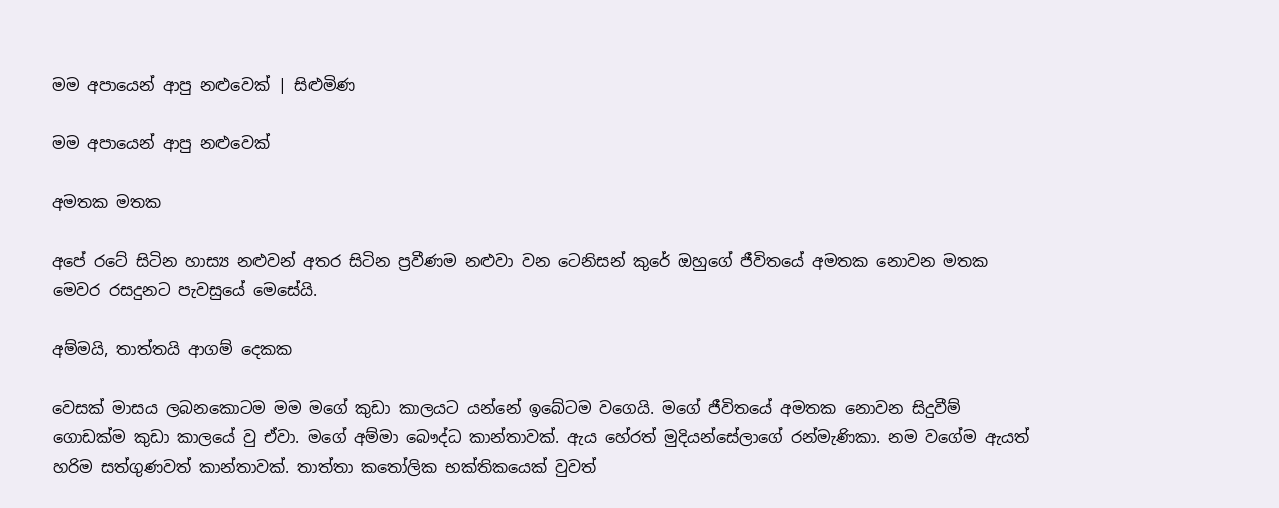මම අපායෙන් ආපු නළුවෙක් | සිළුමිණ

මම අපායෙන් ආපු නළුවෙක්

අමතක මතක

අපේ රටේ සිටින හාස්‍ය නළුවන් අතර සිටින ප්‍රවීණම නළුවා වන ටෙනිසන් කුරේ ඔහුගේ ජීවිතයේ අමතක නොවන මතක මෙවර රසදුනට පැවසුයේ මෙසේයි.

අම්මයි, තාත්තයි ආගම් දෙකක

වෙසක් මාසය ලබනකොටම මම මගේ කුඩා කාලයට යන්නේ ඉබේටම වගෙයි. මගේ ජීවිතයේ අමතක නොවන සිදුවීම් ගොඩක්ම කුඩා කාලයේ වු ඒවා. මගේ අම්මා බෞද්ධ කාන්තාවක්. ඇය හේරත් මුදියන්සේලාගේ රන්මැණිකා. නම වගේම ඇයත් හරිම සත්ගුණවත් කාන්තාවක්. තාත්තා කතෝලික භක්තිකයෙක් වුවත්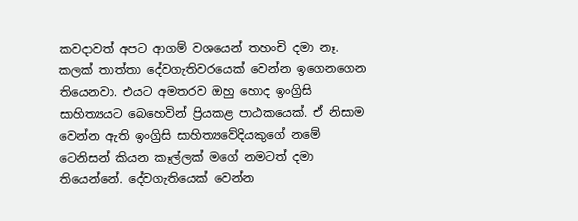කවදාවත් අපට ආගම් වශයෙන් තහංචි දමා නෑ. කලක් තාත්තා දේවගැතිවරයෙක් වෙන්න ඉගෙනගෙන තියෙනවා. එයට අමතරව ඔහු හොද ඉංග්‍රිසි සාහිත්‍යයට බෙහෙවින් ප්‍රියකළ පාඨකයෙක්. ඒ නිසාම වෙන්න ඇති ඉංග්‍රිසි සාහිත්‍යවේදියකුගේ නමේ ටෙනිසන් කියන කෑල්ලක් මගේ නමටත් දමා තියෙන්නේ. දේවගැතියෙක් වෙන්න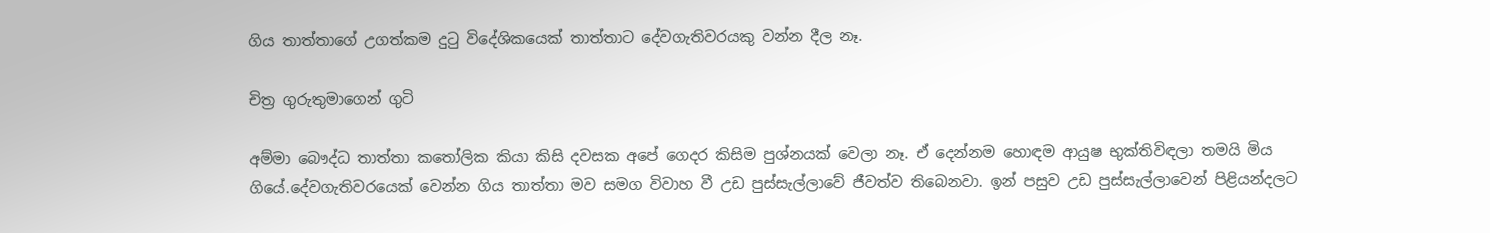ගිය තාත්තාගේ උගත්කම දුටු විදේශිකයෙක් තාත්තාට දේවගැතිවරයකු වන්න දීල නෑ.

චිත්‍ර ගුරුතුමාගෙන් ගුටි

අම්මා බෞද්ධ තාත්තා කතෝලික කියා කිසි දවසක අපේ ගෙදර කිසිම පුශ්නයක් වෙලා නෑ. ඒ දෙන්නම හොඳම ආයුෂ භුක්තිවිඳලා තමයි මිය ගියේ.දේවගැතිවරයෙක් වෙන්න ගිය තාත්තා මව සමග විවාහ වී උඩ පුස්සැල්ලාවේ ජීවත්ව තිබෙනවා. ඉන් පසුව උඩ පුස්සැල්ලාවෙන් පිළියන්දලට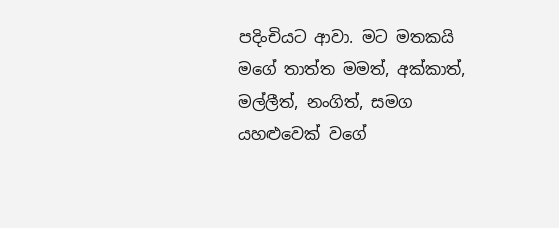පදිංචියට ආවා. මට මතකයි මගේ තාත්ත මමත්, අක්කාත්, මල්ලීත්, නංගිත්, සමග යහළුවෙක් වගේ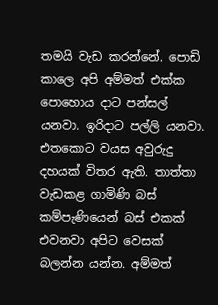තමයි වැඩ කරන්නේ. පොඩි කාලෙ අපි අම්මත් එක්ක පොහොය දාට පන්සල් යනවා. ඉරිදාට පල්ලි යනවා. එතකොට වයස අවුරුදු දහයක් විතර ඇති. තාත්තා වැඩකළ ගාමිණි බස් කම්පැණියෙන් බස් එකක් එවනවා අපිට වෙසක් බලන්න යන්න. අම්මත්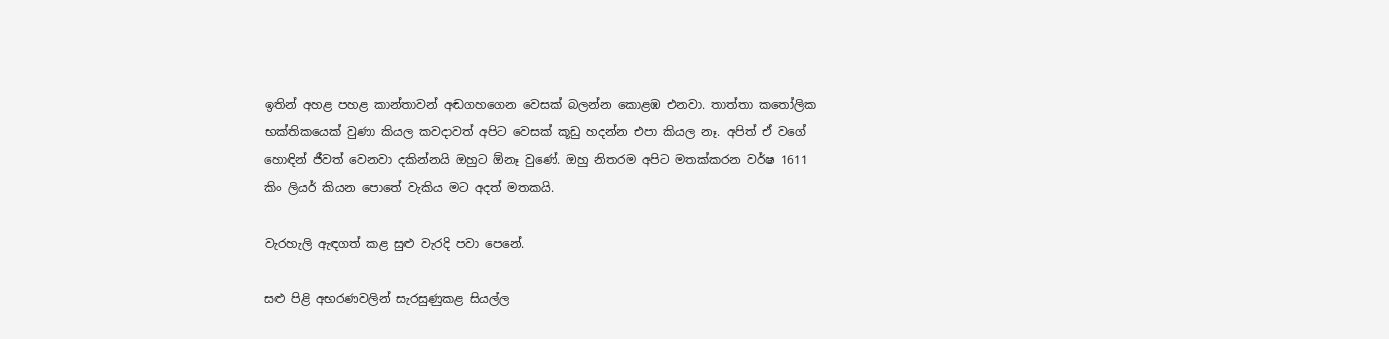ඉතින් අහළ පහළ කාන්තාවන් අඬගහගෙන වෙසක් බලන්න කොළඹ එනවා. තාත්තා කතෝලික භක්තිකයෙක් වුණා කියල කවදාවත් අපිට වෙසක් කූඩු හදන්න එපා කියල නෑ. අපිත් ඒ වගේ හොඳින් ජීවත් වෙනවා දකින්නයි ඔහුට ඕනෑ වුණේ. ඔහු නිතරම අපිට මතක්කරන වර්ෂ 1611 කිං ලියර් කියන පොතේ වැකිය මට අදත් මතකයි.

වැරහැලි ඇඳගත් කළ සුළු වැරදි පවා පෙනේ.

සළු පිළි අභරණවලින් සැරසුණුකළ සියල්ල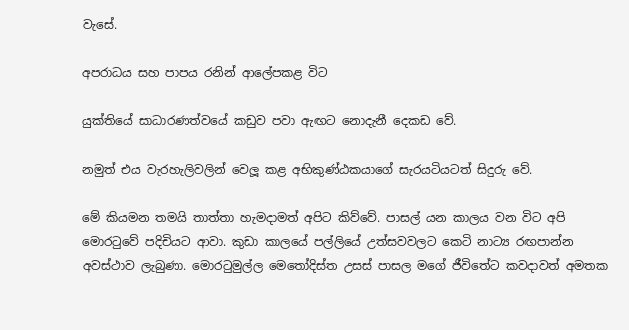වැසේ.

අපරාධය සහ පාපය රනින් ආලේපකළ විට

යුක්තියේ සාධාරණත්වයේ කඩුව පවා ඇඟට නොදැනී දෙකඩ වේ.

නමුත් එය වැරහැලිවලින් වෙලූ කළ අභිකුණ්ඨකයාගේ සැරයටියටත් සිදුරු වේ.

මේ කියමන තමයි තාත්තා හැමදාමත් අපිට කිව්වේ. පාසල් යන කාලය වන විට අපි මොරටුවේ පදිචියට ආවා. කුඩා කාලයේ පල්ලියේ උත්සවවලට කෙටි නාට්‍ය රඟපාන්න අවස්ථාව ලැබුණා. මොරටුමුල්ල මෙතෝදිස්ත උසස් පාසල මගේ ජීවිතේට කවදාවත් අමතක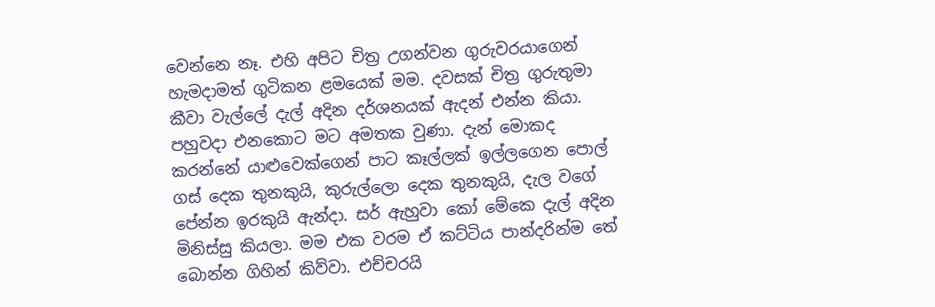වෙන්නෙ නෑ. එහි අපිට චිත්‍ර උගන්වන ගුරුවරයාගෙන් හැමදාමත් ගුටිකන ළමයෙක් මම. දවසක් චිත්‍ර ගුරුතුමා කීවා වැල්ලේ දැල් අදින දර්ශනයක් ඇදන් එන්න කියා. පහුවදා එනකොට මට අමතක වුණා. දැන් මොකද කරන්නේ යාළුවෙක්ගෙන් පාට කෑල්ලක් ඉල්ලගෙන පොල් ගස් දෙක තුනකුයි, කුරුල්ලො දෙක තුනකුයි, දැල වගේ පේන්න ඉරකුයි ඇන්දා. සර් ඇහුවා කෝ මේකෙ දැල් අදින මිනිස්සු කියලා. මම එක වරම ඒ කට්ටිය පාන්දරින්ම තේ බොන්න ගිහින් කිව්වා. එච්චරයි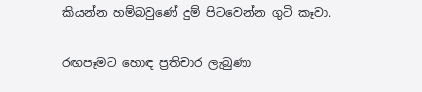කියන්න හම්බවුණේ දුම් පිටවෙන්න ගුටි කෑවා.

රඟපෑමට හොඳ ප්‍රතිචාර ලැබුණා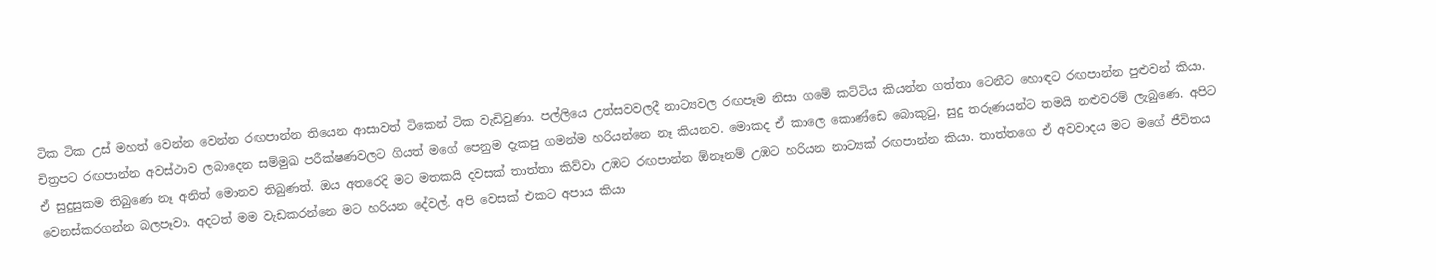ටික ටික උස් මහත් වෙන්න වෙන්න රඟපාන්න තියෙන ආසාවත් ටිකෙන් ටික වැඩිවුණා. පල්ලියෙ උත්සවවලදී නාට්‍යවල රඟපෑම නිසා ගමේ කට්ටිය කියන්න ගත්තා ටෙනීට හොඳට රඟපාන්න පුළුවන් කියා. චිත්‍රපට රඟපාන්න අවස්ථාව ලබාදෙන සම්මුඛ පරීක්ෂණවලට ගියත් මගේ පෙනුම දැකපු ගමන්ම හරියන්නෙ නෑ කියනව. මොකද ඒ කාලෙ කොණ්ඩෙ බොකුටු, සුදු තරුණයන්ට තමයි නළුවරම් ලැබුණෙ. අපිට ඒ සුදුසුකම තිබුණෙ නෑ අනිත් මොනව තිබුණත්. ඔය අතරෙදි මට මතකයි දවසක් තාත්තා කිව්වා උඹට රඟපාන්න ඕනෑනම් උඹට හරියන නාට්‍යක් රඟපාන්න කියා. තාත්තගෙ ඒ අවවාදය මට මගේ ජීවිතය වෙනස්කරගන්න බලපෑවා. අදටත් මම වැඩකරන්නෙ මට හරියන දේවල්. අපි වෙසක් එකට අපාය කියා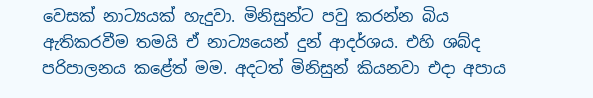වෙසක් නාට්‍යයක් හැදුවා. මිනිසුන්ට පවු කරන්න බිය ඇතිකරවීම තමයි ඒ නාට්‍යයෙන් දුන් ආදර්ශය. එහි ශබ්ද පරිපාලනය කළේත් මම. අදටත් මිනිසුන් කියනවා එදා අපාය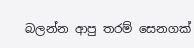බලන්න ආපු තරම් සෙනගක්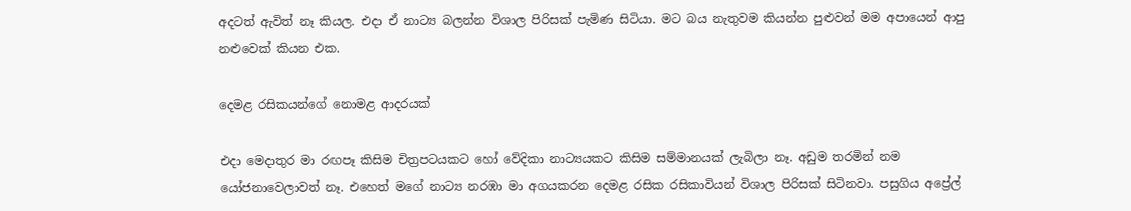අදටත් ඇවිත් නෑ කියල. එදා ‍ඒ නාට්‍ය බලන්න විශාල පිරිසක් පැමිණ සිටියා. මට බය නැතුවම කියන්න පුළුවන් මම අපායෙන් ආපු නළුවෙක් කියන එක.

දෙමළ රසිකයන්ගේ නොමළ ආදරයක්

එදා මෙදාතුර මා රඟපෑ කිසිම චිත්‍රපටයකට හෝ වේදිකා නාට්‍යයකට කිසිම සම්මානයක් ලැබිලා නෑ. අඩුම තරමින් නම යෝජනාවෙලාවත් නෑ. එහෙත් මගේ නාට්‍ය නරඹා මා අගයකරන දෙමළ රසික රසිකාවියන් විශාල පිරිසක් සිටිනවා. පසුගිය අප්‍රේල්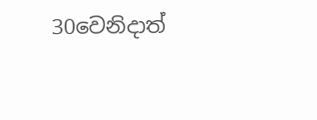30වෙනිදාත්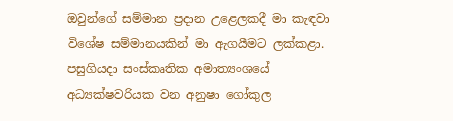ඔවුන්ගේ සම්මාන ප්‍රදාන උළෙලකදී මා කැඳවා විශේෂ සම්මානයකින් මා ඇගයීමට ලක්කළා. පසුගියදා සංස්කෘතික අමාත්‍යංශයේ අධ්‍යක්ෂවරියක වන අනුෂා ගෝකුල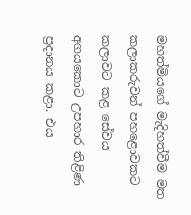මහත්මියගේ මැදිහත්වීම මත කලාකරුවන් පහළොවකට කලාවට කළ සේවය අගයකොට උපහාර තිළිණ ප්‍රදානය කළා. එය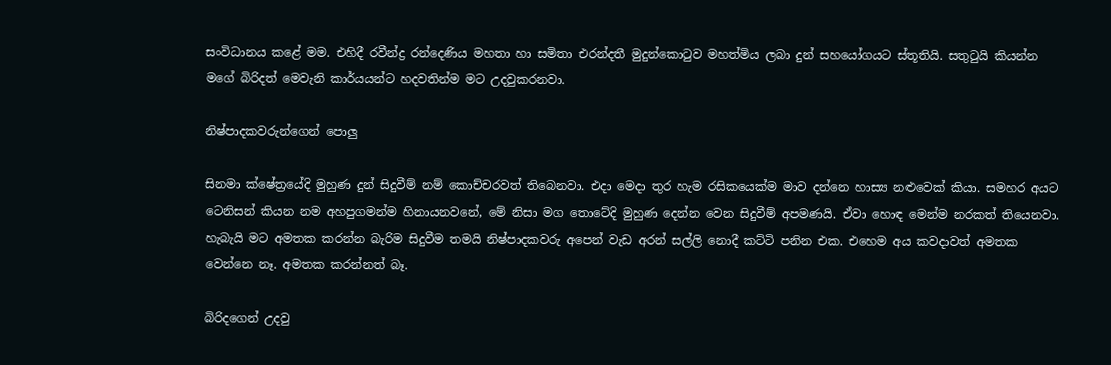සංවිධානය කළේ මම. එහිදී රවීන්ද්‍ර රන්දෙණිය මහතා හා සමිතා එරන්දතී මුදුන්කොටුව මහත්මිය ලබා දුන් සහයෝගයට ස්තූතියි. සතුටුයි කියන්න මගේ බිරිදත් මෙවැනි කාර්යයන්ට හදවතින්ම මට උදවුකරනවා.

නිෂ්පාදකවරුන්ගෙන් පොලු

සිනමා ‍ක්ෂේත්‍රයේදි මුහුණ දුන් සිදුවීම් නම් කොච්චරවත් තිබෙනවා. එදා මෙදා තුර හැම රසිකයෙක්ම මාව දන්නෙ හාස්‍ය නළුවෙක් කියා. සමහර අයට ටෙනිසන් කියන නම අහපුගමන්ම හිනායනවනේ, මේ නිසා මග තොටේදි මුහුණ දෙන්න වෙන සිදුවීම් අපමණයි. ඒවා හොඳ මෙන්ම නරකත් තියෙනවා. හැබැයි මට අමතක කරන්න බැරිම සිදුවීම තමයි නිෂ්පාදකවරු අපෙන් වැඩ අරන් සල්ලි නොදී කට්ටි පනින එක. එහෙම අය කවදාවත් අමතක වෙන්නෙ නෑ. අමතක කරන්නත් බෑ.

බිරිදගෙන් උදවු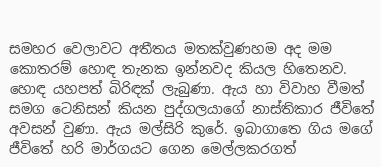සමහර වෙලාවට අතීතය මතක්වුණහම අද මම කොතරම් හොඳ තැනක ඉන්නවද කියල හිතෙනව. හොඳ යහපත් බිරිඳක් ලැබුණා. ඇය හා විවාහ වීමත් සමග ටෙනිසන් කියන පුද්ගලයාගේ නාස්තිකාර ජීවිතේ අවසන් වුණා. ඇය මල්සිරි කුරේ. ඉබාගාතෙ ගිය මගේ ජීවිතේ හරි මාර්ගයට ගෙන මෙල්ලකරගත්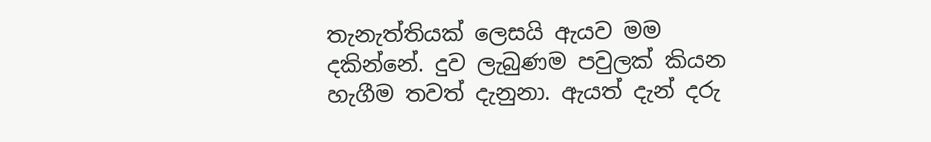තැනැත්තියක් ලෙසයි ඇයව මම දකින්නේ. දුව ලැබුණම පවුලක් කියන හැගීම තවත් දැනුනා. ඇයත් දැන් දරු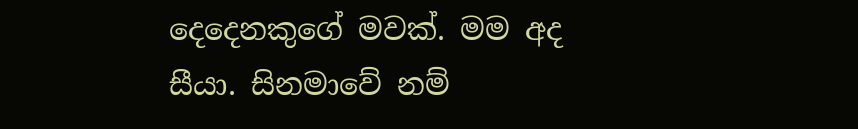දෙදෙනකුගේ මවක්. මම අද සීයා. සිනමාවේ නම්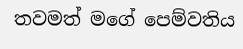තවමත් මගේ පෙම්වතිය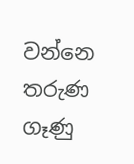වන්නෙ තරුණ ගෑණු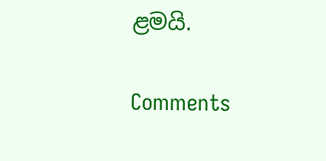ළමයි.

Comments